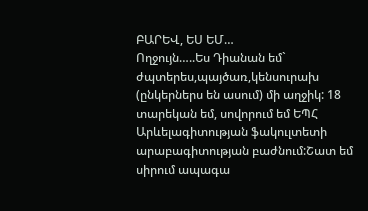ԲԱՐԵՎ, ԵՍ ԵՄ…
Ողջույն…..Ես Դիանան եմ` ժպտերես,պայծառ,կենսուրախ (ընկերներս են ասում) մի աղջիկ: 18 տարեկան եմ, սովորում եմ ԵՊՀ Արևելագիտության ֆակուլտետի արաբագիտության բաժնում:Շատ եմ սիրում ապագա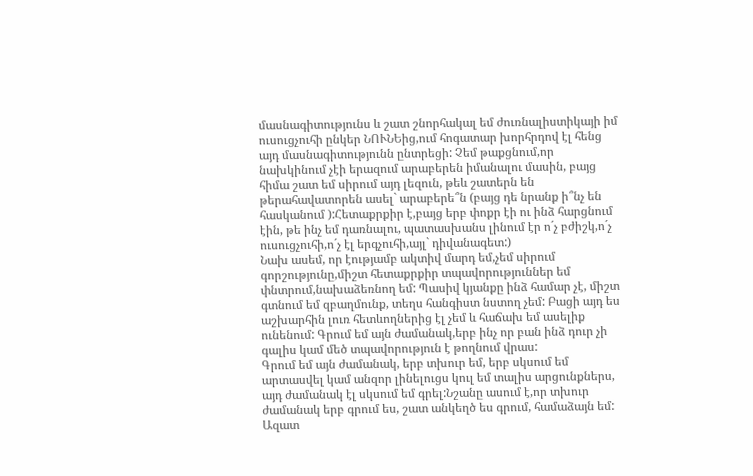մասնագիտությունս և շատ շնորհակալ եմ ժուռնալիստիկայի իմ ուսուցչուհի ընկեր ՆՈՒՆԵից,ում հոգատար խորհրդով էլ հենց այդ մասնագիտությունն ընտրեցի: Չեմ թաքցնում,որ նախկինում չէի երազում արաբերեն իմանալու մասին, բայց հիմա շատ եմ սիրում այդ լեզուն, թեև շատերն են թերահավատորեն ասել` արաբերե՞ն (բայց դե նրանք ի՞նչ են հասկանում ):Հետաքրքիր է,բայց երբ փոքր էի ու ինձ հարցնում էին, թե ինչ եմ դառնալու, պատասխանս լինում էր ո´չ բժիշկ,ո´չ ուսուցչուհի,ո´չ էլ երգչուհի,այլ` դիվանագետ:)
Նախ ասեմ, որ էությամբ ակտիվ մարդ եմ,չեմ սիրում գորշությունը,միշտ հետաքրքիր տպավորություններ եմ փնտրում,նախաձեռնող եմ: Պասիվ կյանքը ինձ համար չէ, միշտ գտնում եմ զբաղմունք, տեղս հանգիստ նստող չեմ: Բացի այդ ես աշխարհին լուռ հետևողներից էլ չեմ և հաճախ եմ ասելիք ունենում: Գրում եմ այն ժամանակ,երբ ինչ որ բան ինձ դուր չի գալիս կամ մեծ տպավորություն է թողնում վրաս:
Գրում եմ այն ժամանակ, երբ տխուր եմ, երբ սկսում եմ արտասվել կամ անզոր լինելուցս կուլ եմ տալիս արցունքներս, այդ ժամանակ էլ սկսում եմ գրել:Նշանը ասում է,որ տխուր ժամանակ երբ գրում ես, շատ անկեղծ ես գրում, համաձայն եմ:
Ազատ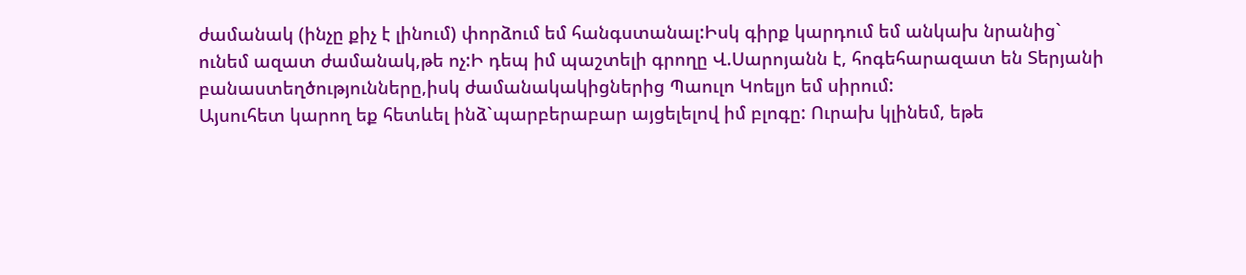ժամանակ (ինչը քիչ է լինում) փորձում եմ հանգստանալ:Իսկ գիրք կարդում եմ անկախ նրանից` ունեմ ազատ ժամանակ,թե ոչ:Ի դեպ իմ պաշտելի գրողը Վ.Սարոյանն է, հոգեհարազատ են Տերյանի բանաստեղծությունները,իսկ ժամանակակիցներից Պաուլո Կոելյո եմ սիրում:
Այսուհետ կարող եք հետևել ինձ`պարբերաբար այցելելով իմ բլոգը: Ուրախ կլինեմ, եթե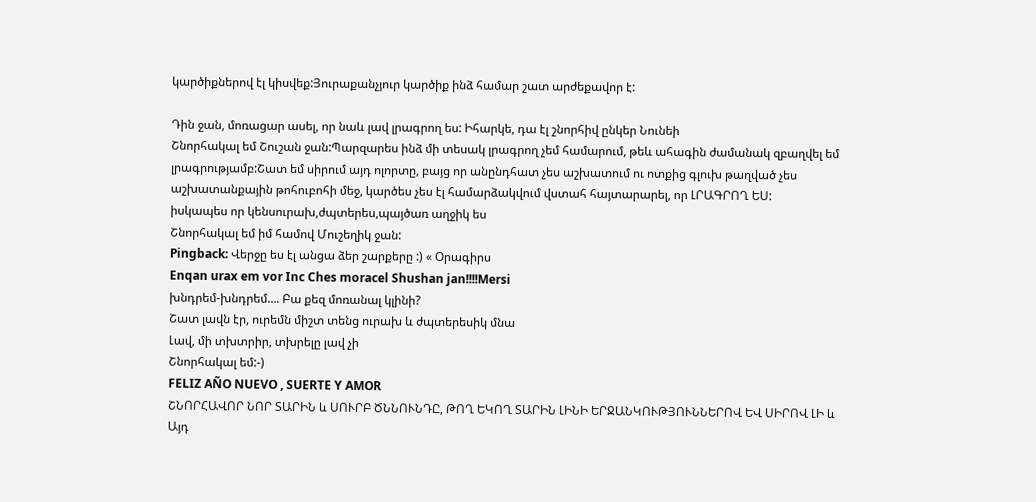կարծիքներով էլ կիսվեք:Յուրաքանչյուր կարծիք ինձ համար շատ արժեքավոր է:

Դին ջան, մոռացար ասել, որ նաև լավ լրագրող ես: Իհարկե, դա էլ շնորհիվ ընկեր Նունեի
Շնորհակալ եմ Շուշան ջան:Պարզարես ինձ մի տեսակ լրագրող չեմ համարում, թեև ահագին ժամանակ զբաղվել եմ լրագրությամբ:Շատ եմ սիրում այդ ոլորտը, բայց որ անընդհատ չես աշխատում ու ոտքից գլուխ թաղված չես աշխատանքային թոհուբոհի մեջ, կարծես չես էլ համարձակվում վստահ հայտարարել, որ ԼՐԱԳՐՈՂ ԵՍ:
իսկապես որ կենսուրախ,ժպտերես,պայծառ աղջիկ ես
Շնորհակալ եմ իմ համով Մուշեղիկ ջան:
Pingback: Վերջը ես էլ անցա ձեր շարքերը :) « Օրագիրս
Enqan urax em vor Inc Ches moracel Shushan jan!!!!Mersi
խնդրեմ-խնդրեմ…. Բա քեզ մոռանալ կլինի?
Շատ լավն էր, ուրեմն միշտ տենց ուրախ և ժպտերեսիկ մնա
Լավ, մի տխտրիր, տխրելը լավ չի
Շնորհակալ եմ:-)
FELIZ AÑO NUEVO , SUERTE Y AMOR
ՇՆՈՐՀԱՎՈՐ ՆՈՐ ՏԱՐԻՆ և ՍՈՒՐԲ ԾՆՆՈՒՆԴԸ, ԹՈՂ ԵԿՈՂ ՏԱՐԻՆ ԼԻՆԻ ԵՐՋԱՆԿՈՒԹՅՈՒՆՆԵՐՈՎ ԵՎ ՍԻՐՈՎ ԼԻ և Այդ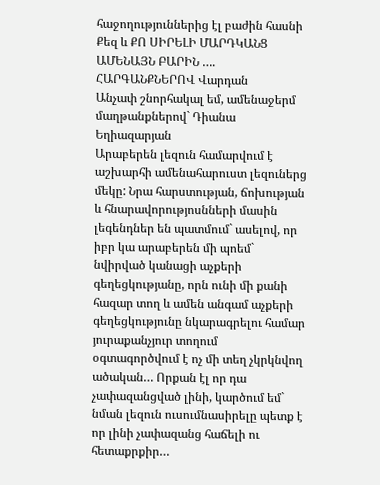հաջողություններից էլ բաժին հասնի Քեզ և ՔՈ ՍԻՐԵԼԻ ՄԱՐԴԿԱՆՑ ԱՄԵՆԱՅՆ ԲԱՐԻՆ …. ՀԱՐԳԱՆՔՆԵՐՈՎ Վարդան
Անչափ շնորհակալ եմ, ամենաջերմ մաղթանքներով` Դիանա Եղիազարյան
Արաբերեն լեզուն համարվում է աշխարհի ամենահարուստ լեզուներց մեկը: Նրա հարստության, ճոխության և հնարավորությոսնների մասին լեգենդներ են պատմում` ասելով, որ իբր կա արաբերեն մի պոեմ` նվիրված կանացի աչքերի գեղեցկությանը, որն ունի մի քանի հազար տող և ամեն անգամ աչքերի գեղեցկությունը նկարագրելու համար յուրաքանչյուր տողում օգտագործվում է ոչ մի տեղ չկրկնվող ածական… Որքան էլ որ դա չափազանցված լինի, կարծում եմ` նման լեզուն ուսումնասիրելը պետք է որ լինի չափազանց հաճելի ու հետաքրքիր…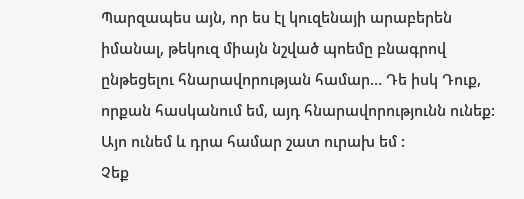Պարզապես այն, որ ես էլ կուզենայի արաբերեն իմանալ, թեկուզ միայն նշված պոեմը բնագրով ընթեցելու հնարավորության համար… Դե իսկ Դուք, որքան հասկանում եմ, այդ հնարավորությունն ունեք:
Այո ունեմ և դրա համար շատ ուրախ եմ :
Չեք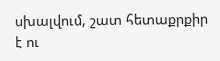սխալվում, շատ հետաքրքիր է ու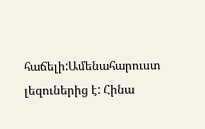հաճելի:Ամենահարուստ լեզուներից է: Հինա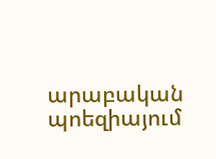արաբական պոեզիայում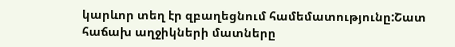կարևոր տեղ էր զբաղեցնում համեմատությունը:Շատ հաճախ աղջիկների մատները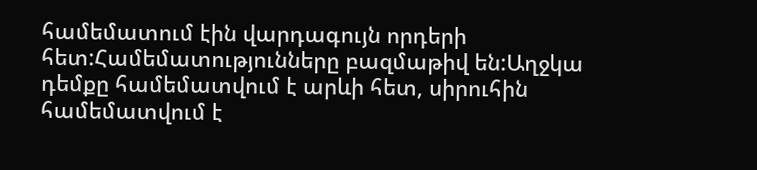համեմատում էին վարդագույն որդերի հետ:Համեմատությունները բազմաթիվ են:Աղջկա դեմքը համեմատվում է արևի հետ, սիրուհին համեմատվում է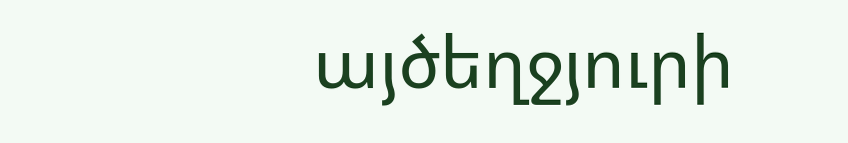այծեղջյուրի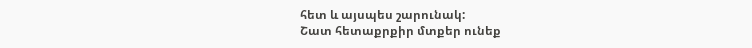հետ և այսպես շարունակ:
Շատ հետաքրքիր մտքեր ունեք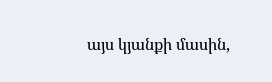այս կյանքի մասին,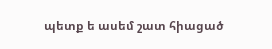պետք ե ասեմ շատ հիացած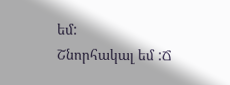եմ:
Շնորհակալ եմ :Ճ